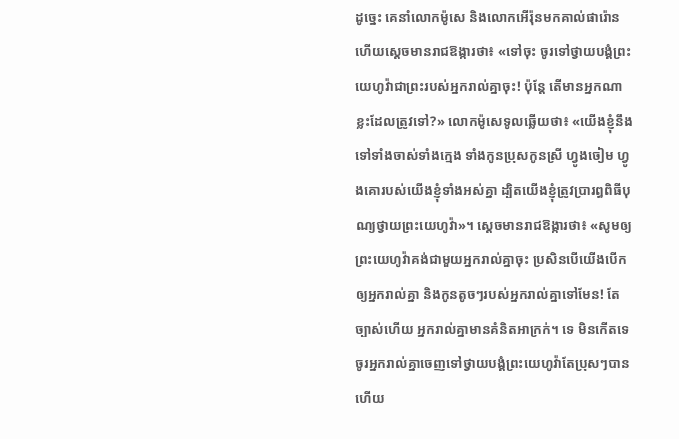ដូច្នេះ គេនាំលោកម៉ូសេ និងលោកអើរ៉ុនមកគាល់ផារ៉ោន ហើយស្ដេចមានរាជឱង្ការថា៖ «ទៅចុះ ចូរទៅថ្វាយបង្គំព្រះយេហូវ៉ាជាព្រះរបស់អ្នករាល់គ្នាចុះ! ប៉ុន្តែ តើមានអ្នកណាខ្លះដែលត្រូវទៅ?» លោកម៉ូសេទូលឆ្លើយថា៖ «យើងខ្ញុំនឹងទៅទាំងចាស់ទាំងក្មេង ទាំងកូនប្រុសកូនស្រី ហ្វូងចៀម ហ្វូងគោរបស់យើងខ្ញុំទាំងអស់គ្នា ដ្បិតយើងខ្ញុំត្រូវប្រារព្ធពិធីបុណ្យថ្វាយព្រះយេហូវ៉ា»។ ស្តេចមានរាជឱង្ការថា៖ «សូមឲ្យព្រះយេហូវ៉ាគង់ជាមួយអ្នករាល់គ្នាចុះ ប្រសិនបើយើងបើកឲ្យអ្នករាល់គ្នា និងកូនតូចៗរបស់អ្នករាល់គ្នាទៅមែន! តែច្បាស់ហើយ អ្នករាល់គ្នាមានគំនិតអាក្រក់។ ទេ មិនកើតទេ ចូរអ្នករាល់គ្នាចេញទៅថ្វាយបង្គំព្រះយេហូវ៉ាតែប្រុសៗបានហើយ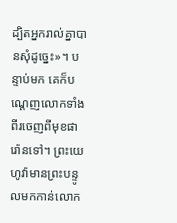ដ្បិតអ្នករាល់គ្នាបានសុំដូច្នេះ»។ បន្ទាប់មក គេក៏បណ្តេញលោកទាំងពីរចេញពីមុខផារ៉ោនទៅ។ ព្រះយេហូវ៉ាមានព្រះបន្ទូលមកកាន់លោក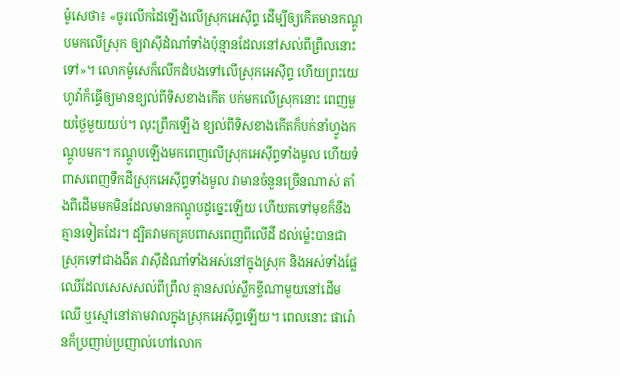ម៉ូសេថា៖ «ចូរលើកដៃឡើងលើស្រុកអេស៊ីព្ទ ដើម្បីឲ្យកើតមានកណ្តូបមកលើស្រុក ឲ្យវាស៊ីដំណាំទាំងប៉ុន្មានដែលនៅសល់ពីព្រឹលនោះទៅ»។ លោកម៉ូសេក៏លើកដំបងទៅលើស្រុកអេស៊ីព្ទ ហើយព្រះយេហូវ៉ាក៏ធ្វើឲ្យមានខ្យល់ពីទិសខាងកើត បក់មកលើស្រុកនោះ ពេញមួយថ្ងៃមួយយប់។ លុះព្រឹកឡើង ខ្យល់ពីទិសខាងកើតក៏បក់នាំហ្វូងកណ្តូបមក។ កណ្តូបឡើងមកពេញលើស្រុកអេស៊ីព្ទទាំងមូល ហើយទំពាសពេញទឹកដីស្រុកអេស៊ីព្ទទាំងមូល វាមានចំនួនច្រើនណាស់ តាំងពីដើមមកមិនដែលមានកណ្តូបដូច្នេះឡើយ ហើយតទៅមុខក៏នឹងគ្មានទៀតដែរ។ ដ្បិតវាមកគ្របពាសពេញពីលើដី ដល់ម៉្លេះបានជាស្រុកទៅជាងងឹត វាស៊ីដំណាំទាំងអស់នៅក្នុងស្រុក និងអស់ទាំងផ្លែឈើដែលសេសសល់ពីព្រឹល គ្មានសល់ស្លឹកខ្ចីណាមួយនៅដើមឈើ ឬស្មៅនៅតាមវាលក្នុងស្រុកអេស៊ីព្ទឡើយ។ ពេលនោះ ផារ៉ោនក៏ប្រញាប់ប្រញាល់ហៅលោក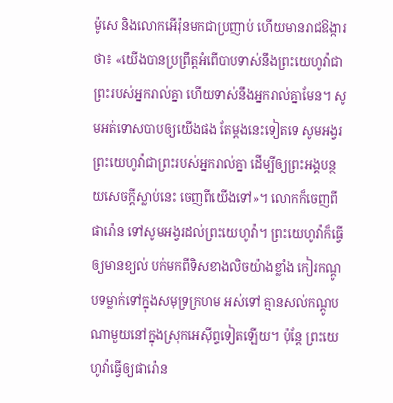ម៉ូសេ និងលោកអើរ៉ុនមកជាប្រញាប់ ហើយមានរាជឱង្ការថា៖ «យើងបានប្រព្រឹត្តអំពើបាបទាស់នឹងព្រះយេហូវ៉ាជាព្រះរបស់អ្នករាល់គ្នា ហើយទាស់នឹងអ្នករាល់គ្នាមែន។ សូមអត់ទោសបាបឲ្យយើងផង តែម្តងនេះទៀតទេ សូមអង្វរព្រះយេហូវ៉ាជាព្រះរបស់អ្នករាល់គ្នា ដើម្បីឲ្យព្រះអង្គបន្ថយសេចក្ដីស្លាប់នេះ ចេញពីយើងទៅ»។ លោកក៏ចេញពីផារ៉ោន ទៅសូមអង្វរដល់ព្រះយេហូវ៉ា។ ព្រះយេហូវ៉ាក៏ធ្វើឲ្យមានខ្យល់ បក់មកពីទិសខាងលិចយ៉ាងខ្លាំង កៀរកណ្តូបទម្លាក់ទៅក្នុងសមុទ្រក្រហម អស់ទៅ គ្មានសល់កណ្តូបណាមួយនៅក្នុងស្រុកអេស៊ីព្ទទៀតឡើយ។ ប៉ុន្ដែ ព្រះយេហូវ៉ាធ្វើឲ្យផារ៉ោន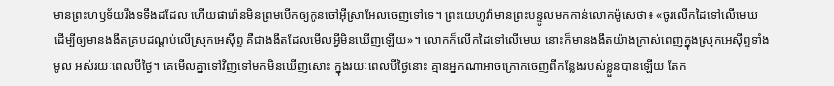មានព្រះហឫទ័យរឹងទទឹងដដែល ហើយផារ៉ោនមិនព្រមបើកឲ្យកូនចៅអ៊ីស្រាអែលចេញទៅទេ។ ព្រះយេហូវ៉ាមានព្រះបន្ទូលមកកាន់លោកម៉ូសេថា៖ «ចូរលើកដៃទៅលើមេឃ ដើម្បីឲ្យមានងងឹតគ្របដណ្ដប់លើស្រុកអេស៊ីព្ទ គឺជាងងឹតដែលមើលអ្វីមិនឃើញឡើយ»។ លោកក៏លើកដៃទៅលើមេឃ នោះក៏មានងងឹតយ៉ាងក្រាស់ពេញក្នុងស្រុកអេស៊ីព្ទទាំងមូល អស់រយៈពេលបីថ្ងៃ។ គេមើលគ្នាទៅវិញទៅមកមិនឃើញសោះ ក្នុងរយៈពេលបីថ្ងៃនោះ គ្មានអ្នកណាអាចក្រោកចេញពីកន្លែងរបស់ខ្លួនបានឡើយ តែក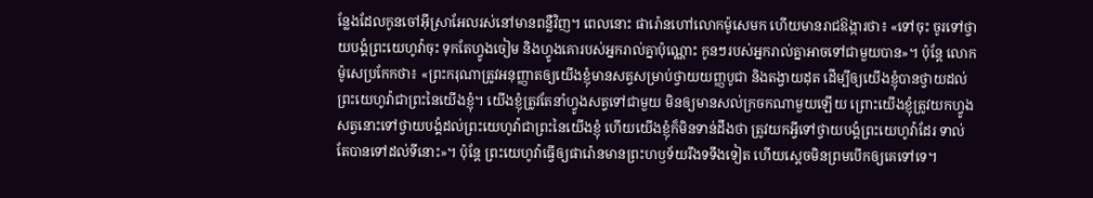ន្លែងដែលកូនចៅអ៊ីស្រាអែលរស់នៅមានពន្លឺវិញ។ ពេលនោះ ផារ៉ោនហៅលោកម៉ូសេមក ហើយមានរាជឱង្ការថា៖ «ទៅចុះ ចូរទៅថ្វាយបង្គំព្រះយេហូវ៉ាចុះ ទុកតែហ្វូងចៀម និងហ្វូងគោរបស់អ្នករាល់គ្នាប៉ុណ្ណោះ កូនៗរបស់អ្នករាល់គ្នាអាចទៅជាមួយបាន»។ ប៉ុន្ដែ លោកម៉ូសេប្រកែកថា៖ «ព្រះករុណាត្រូវអនុញ្ញាតឲ្យយើងខ្ញុំមានសត្វសម្រាប់ថ្វាយយញ្ញបូជា និងតង្វាយដុត ដើម្បីឲ្យយើងខ្ញុំបានថ្វាយដល់ព្រះយេហូវ៉ាជាព្រះនៃយើងខ្ញុំ។ យើងខ្ញុំត្រូវតែនាំហ្វូងសត្វទៅជាមួយ មិនឲ្យមានសល់ក្រចកណាមួយឡើយ ព្រោះយើងខ្ញុំត្រូវយកហ្វូងសត្វនោះទៅថ្វាយបង្គំដល់ព្រះយេហូវ៉ាជាព្រះនៃយើងខ្ញុំ ហើយយើងខ្ញុំក៏មិនទាន់ដឹងថា ត្រូវយកអ្វីទៅថ្វាយបង្គំព្រះយេហូវ៉ាដែរ ទាល់តែបានទៅដល់ទីនោះ»។ ប៉ុន្ដែ ព្រះយេហូវ៉ាធ្វើឲ្យផារ៉ោនមានព្រះហឫទ័យរឹងទទឹងទៀត ហើយស្តេចមិនព្រមបើកឲ្យគេទៅទេ។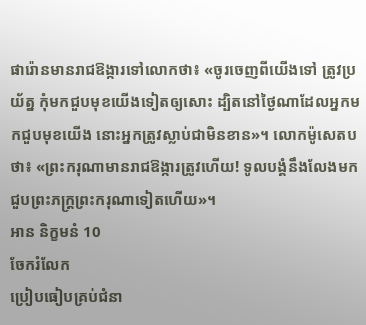ផារ៉ោនមានរាជឱង្ការទៅលោកថា៖ «ចូរចេញពីយើងទៅ ត្រូវប្រយ័ត្ន កុំមកជួបមុខយើងទៀតឲ្យសោះ ដ្បិតនៅថ្ងៃណាដែលអ្នកមកជួបមុខយើង នោះអ្នកត្រូវស្លាប់ជាមិនខាន»។ លោកម៉ូសេតបថា៖ «ព្រះករុណាមានរាជឱង្ការត្រូវហើយ! ទូលបង្គំនឹងលែងមកជួបព្រះភក្ត្រព្រះករុណាទៀតហើយ»។
អាន និក្ខមនំ 10
ចែករំលែក
ប្រៀបធៀបគ្រប់ជំនា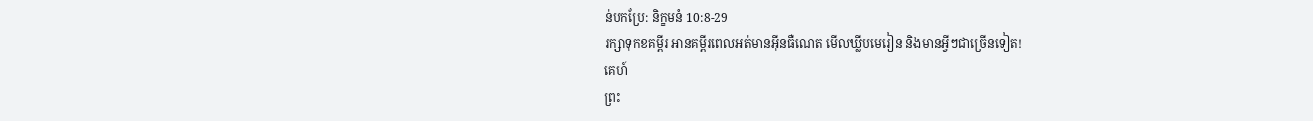ន់បកប្រែ: និក្ខមនំ 10:8-29
រក្សាទុកខគម្ពីរ អានគម្ពីរពេលអត់មានអ៊ីនធឺណេត មើលឃ្លីបមេរៀន និងមានអ្វីៗជាច្រើនទៀត!
គេហ៍
ព្រះ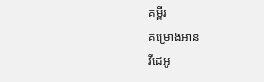គម្ពីរ
គម្រោងអាន
វីដេអូ